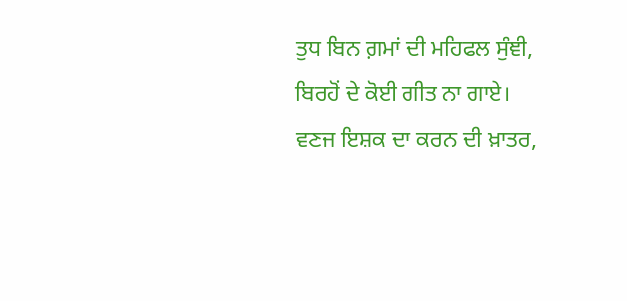ਤੁਧ ਬਿਨ ਗ਼ਮਾਂ ਦੀ ਮਹਿਫਲ ਸੁੰਞੀ,
ਬਿਰਹੋਂ ਦੇ ਕੋਈ ਗੀਤ ਨਾ ਗਾਏ।
ਵਣਜ ਇਸ਼ਕ ਦਾ ਕਰਨ ਦੀ ਖ਼ਾਤਰ,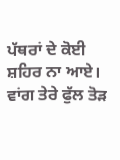ਪੱਥਰਾਂ ਦੇ ਕੋਈ ਸ਼ਹਿਰ ਨਾ ਆਏ।
ਵਾਂਗ ਤੇਰੇ ਫੁੱਲ ਤੋਡ਼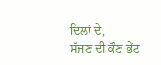ਦਿਲਾਂ ਦੇ,
ਸੱਜਣ ਦੀ ਕੌਣ ਭੇਂਟ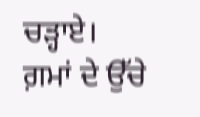ਚਡ਼੍ਹਾਏ।
ਗ਼ਮਾਂ ਦੇ ਉੱਚੇ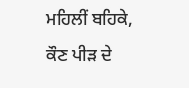ਮਹਿਲੀਂ ਬਹਿਕੇ,
ਕੌਣ ਪੀਡ਼ ਦੇ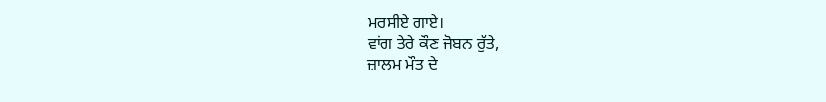ਮਰਸੀਏ ਗਾਏ।
ਵਾਂਗ ਤੇਰੇ ਕੌਣ ਜੋਬਨ ਰੁੱਤੇ,
ਜ਼ਾਲਮ ਮੌਤ ਦੇ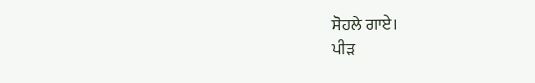ਸੋਹਲੇ ਗਾਏ।
ਪੀਡ਼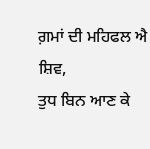ਗ਼ਮਾਂ ਦੀ ਮਹਿਫਲ ਐ ਸ਼ਿਵ,
ਤੁਧ ਬਿਨ ਆਣ ਕੇ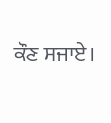ਕੌਣ ਸਜਾਏ।